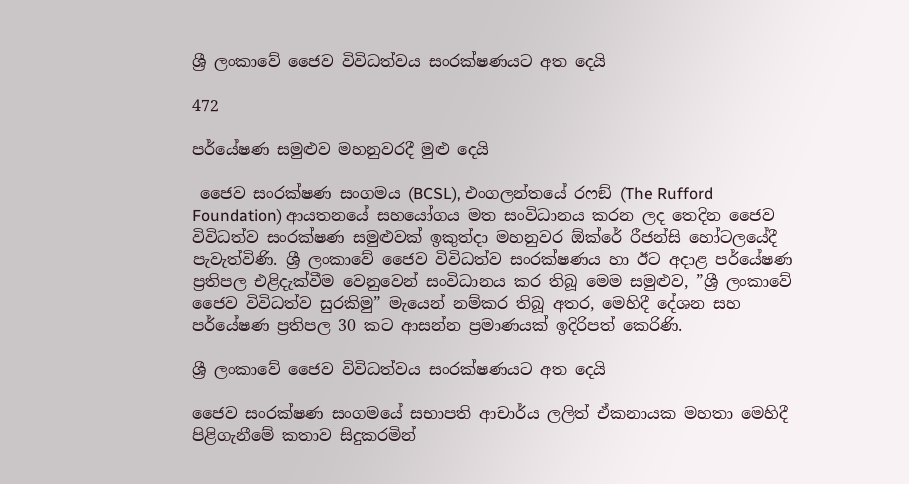ශ්‍රී ලංකාවේ ජෛව විවිධත්වය සංරක්ෂණයට අත දෙයි

472

පර්යේෂණ සමුළුව මහනුවරදී මුළු දෙයි

 ජෛව සංරක්ෂණ සංගමය (BCSL), එංගලන්තයේ රෆඞ් (The Rufford Foundation) ආයතනයේ සහයෝගය මත සංවිධානය කරන ලද තෙදින ජෛව විවිධත්ව සංරක්ෂණ සමුළුවක් ඉකුත්දා මහනුවර ඕක්රේ රීජන්සි හෝටලයේදී පැවැත්විණි. ශ්‍රී ලංකාවේ ජෛව විවිධත්ව සංරක්ෂණය හා ඊට අදාළ පර්යේෂණ ප්‍රතිපල එළිදැක්වීම වෙනුවෙන් සංවිධානය කර තිබූ මෙම සමුළුව, ”ශ්‍රී ලංකාවේ ජෛව විවිධත්ව සුරකිමු” මැයෙන් නම්කර තිබූ අතර, මෙහිදී දේශන සහ පර්යේෂණ ප්‍රතිපල 30 කට ආසන්න ප්‍රමාණයක් ඉදිරිපත් කෙරිණි.

ශ්‍රී ලංකාවේ ජෛව විවිධත්වය සංරක්ෂණයට අත දෙයි

ජෛව සංරක්ෂණ සංගමයේ සභාපති ආචාර්ය ලලිත් ඒකනායක මහතා මෙහිදී පිළිගැනීමේ කතාව සිදුකරමින්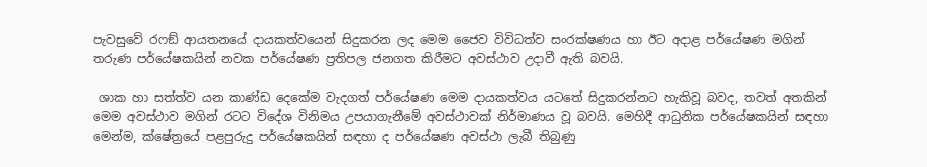පැවසුවේ රෆඞ් ආයතනයේ දායකත්වයෙන් සිදුකරන ලද මෙම ජෛව විවිධත්ව සංරක්ෂණය හා ඊට අදාළ පර්යේෂණ මගින් තරුණ පර්යේෂකයින් නවක පර්යේෂණ ප්‍රතිපල ජනගත කිරීමට අවස්ථාව උදාවී ඇති බවයි.

 ශාක හා සත්ත්ව යන කාණ්ඩ දෙකේම වැදගත් පර්යේෂණ මෙම දායකත්වය යටතේ සිදුකරන්නට හැකිවූ බවද, තවත් අතකින් මෙම අවස්ථාව මගින් රටට විදේශ විනිමය උපයාගැනීමේ අවස්ථාවක් නිර්මාණය වූ බවයි. මෙහිදී ආධුනික පර්යේෂකයින් සඳහා මෙන්ම, ක්ෂේත්‍රයේ පළපුරුදු පර්යේෂකයින් සඳහා ද පර්යේෂණ අවස්ථා ලැබී තිබුණු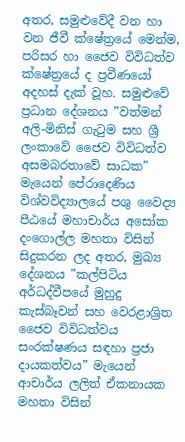අතර, සමුළුවේදී වන හා වන ජීවී ක්ෂේත්‍රයේ මෙන්ම, පරිසර හා ජෛව විවිධත්ව ක්ෂේත්‍රයේ ද ප්‍රවීණයෝ අදහස් දැක් වූහ. සමුළුවේ ප්‍රධාන දේශනය ”වත්මන් අලි-මිනිස් ගැටුම සහ ශ්‍රී ලංකාවේ ජෛව විවිධත්ව අසමබරතාවේ සාධක” මැයෙන් පේරාදෙණිය විශ්වවිද්‍යාලයේ පශු වෛද්‍ය පීඨයේ මහාචාර්ය අසෝක දංගොල්ල මහතා විසින් සිදුකරන ලද අතර, මුඛ්‍ය දේශනය ”කල්පිටිය අර්ධද්වීපයේ මුහුදු කැස්බෑවන් සහ වෙරළාශ්‍රිත ජෛව විවිධත්වය සංරක්ෂණය සඳහා ප්‍රජා දායකත්වය” මැයෙන් ආචාර්ය ලලිත් ඒකනායක මහතා විසින්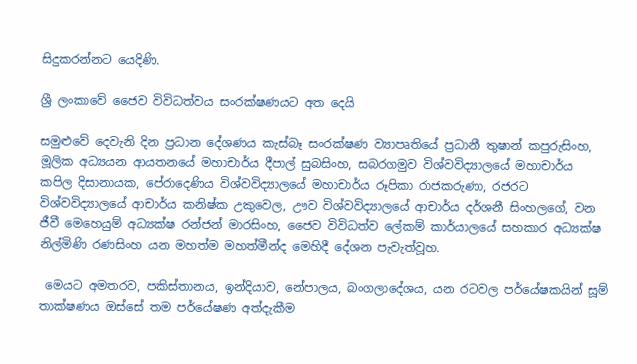සිදුකරන්නට යෙදිණි.

ශ්‍රී ලංකාවේ ජෛව විවිධත්වය සංරක්ෂණයට අත දෙයි

සමුළුවේ දෙවැනි දින ප්‍රධාන දේශණය කැස්බෑ සංරක්ෂණ ව්‍යාපෘතියේ ප්‍රධානී තුෂාන් කපුරුසිංහ, මූලික අධ්‍යයන ආයතනයේ මහාචාර්ය දීපාල් සුබසිංහ, සබරගමුව විශ්වවිද්‍යාලයේ මහාචාර්ය කපිල දිසානායක, පේරාදෙණිය විශ්වවිද්‍යාලයේ මහාචාර්ය රූපිකා රාජකරුණා, රජරට විශ්වවිද්‍යාලයේ ආචාර්ය කනිෂ්ක උකුවෙල, ඌව විශ්වවිද්‍යාලයේ ආචාර්ය දර්ශනී සිංහලගේ, වන ජීවී මෙහෙයුම් අධ්‍යක්ෂ රන්ජන් මාරසිංහ, ජෛව විවිධත්ව ලේකම් කාර්යාලයේ සහකාර අධ්‍යක්ෂ නිල්මිණි රණසිංහ යන මහත්ම මහත්මීන්ද මෙහිදී දේශන පැවැත්වූහ.

 මෙයට අමතරව, පකිස්තානය, ඉන්දියාව, නේපාලය, බංගලාදේශය, යන රටවල පර්යේෂකයින් සූම් තාක්ෂණය ඔස්සේ තම පර්යේෂණ අත්දැකීම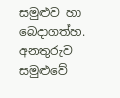සමුළුව හා බෙදාගත්හ. අනතුරුව සමුළුවේ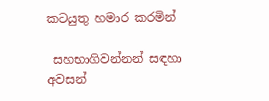කටයුතු හමාර කරමින්

 සහභාගිවන්නන් සඳහා අවසන්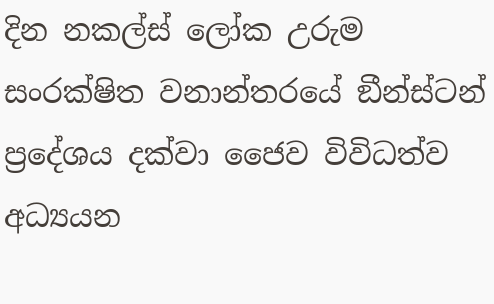දින නකල්ස් ලෝක උරුම සංරක්ෂිත වනාන්තරයේ ඞීන්ස්ටන් ප්‍රදේශය දක්වා ජෛව විවිධත්ව අධ්‍යයන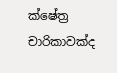ක්ෂේත්‍ර චාරිකාවක්ද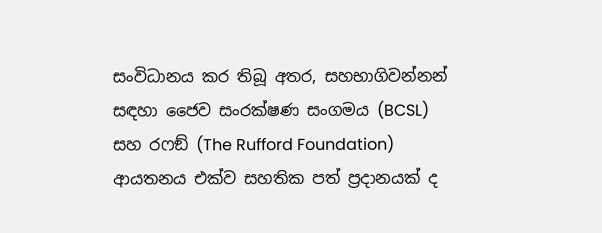සංවිධානය කර තිබූ අතර, සහභාගිවන්නන් සඳහා ජෛව සංරක්ෂණ සංගමය (BCSL) සහ රෆඞ් (The Rufford Foundation) ආයතනය එක්ව සහතික පත් ප්‍රදානයක් ද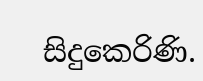සිදුකෙරිණි.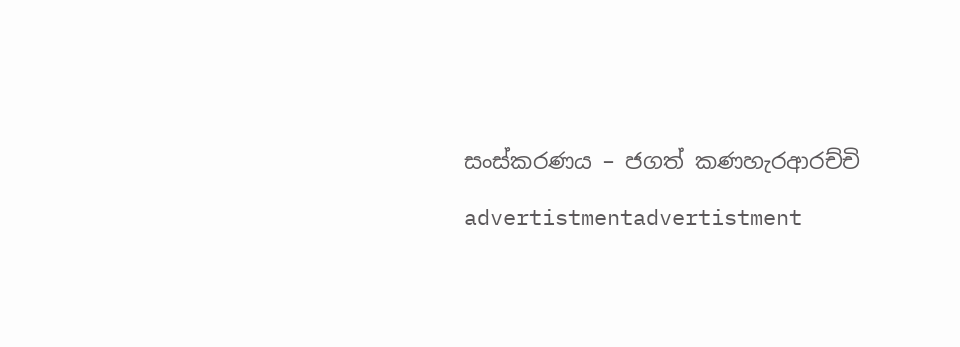සංස්කරණය – ජගත් කණහැරආරච්චි

advertistmentadvertistment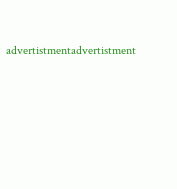advertistmentadvertistment